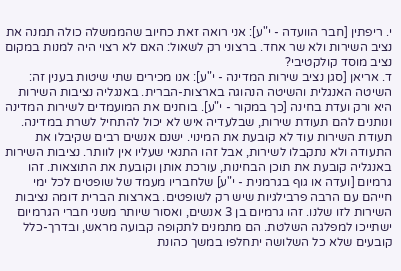י. ריפתין [חבר הוועדה - י"ע]: אני רואה זאת כחיוב שהממשלה כולה תמנה את נציב השירות ולא שר אחד. ברצוני רק לשאול: האם לא רצוי היה למנות במקום נציב מוסד קולקטיבי?
ד. אריאן [סגן נציב שירות המדינה - י"ע]: אנו מכירים שתי שיטות בענין זה: השיטה האנגלית והשיטה הנהוגה בארצות-הברית. באנגליה נציבות השירות היא ורק ועדת בחינה [כך במקור - י"ע]. בוחנים את המועמדים לשירות המדינה ונותנים להם תעודת שירות, שבלעדיה איש לא יכול להתחיל לשרת במדינה. תעודת השירות עוד לא קובעת את המינוי. ישנם אנשים רבים שקיבלו את התעודה ולא נתקבלו לשירות, אבל זהו התנאי שעליו אין לוותר. נציבות השירות באנגליה קובעת את תוכן הבחינות, עורכת אותן וקובעת את התוצאות. זהו גרמיום [ועדה או גוף בגרמנית - י"ע] שלחבריו מעמד של שופטים לכל ימי חייהם עם הרבה פרבילגיות שיש רק לשופטים. בארצות הברית דומה נציבות השירות לזו שלנו. זהו גרמיום בן 3 אנשים, ואסור שיותר משני חברי הגרמיום ישתייכו למפלגה השלטת. הם מתמנים לתקופה קבועה מראש, ובדרך-כלל קובעים שלא כל השלושה יתחלפו במשך כהונת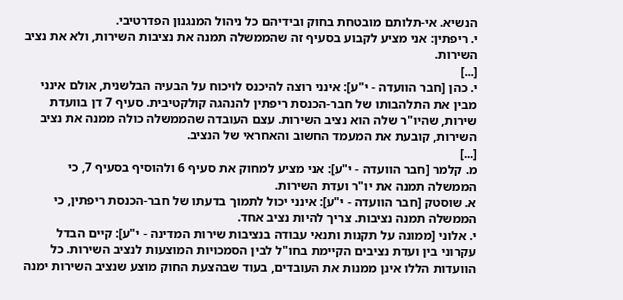הנשיא. אי-תלותם מובטחת בחוק ובידיהם כל ניהול המנגנון הפדרטיבי.
י. ריפתין: אני מציע לקבוע בסעיף זה שהממשלה תמנה את נציבות השירות, ולא את נציב השירות.
[...]
י. כהן [חבר הוועדה - י"ע]: אינני רוצה להיכנס לויכוח על הבעיה הבלשנית, אולם אינני מבין את התלהבותו של חבר-הכנסת ריפתין להנהגה קולקטיבית. סעיף 7 דן בוועדת שירות, שהיו"ר שלה הוא נציב השירות. עצם העובדה שהממשלה כולה ממנה את נציב השירות, קובעת את המעמד החשוב והאחראי של הנציב.
[...]
מ. קלמר [חבר הוועדה - י"ע]: אני מציע למחוק את סעיף 6 ולהוסיף בסעיף 7, כי הממשלה תמנה את יו"ר ועדת השירות.
א. שוסטק [חבר הוועדה - י"ע]: אינני יכול לתמוך בדעתו של חבר-הכנסת ריפתין, כי הממשלה תמנה נציבות. צריך להיות נציב אחד.
י. אלוני [ממונה על תקנות ותנאי עבודה בנציבות שירות המדינה - י"ע]: קיים הבדל עקרוני בין ועדת נציבים הקיימת בחו"ל לבין הסמכויות המוצעות לנציב השירות. כל הוועדות הללו אינן ממנות את העובדים, בעוד שבהצעת החוק מוצע שנציב השירות ימנה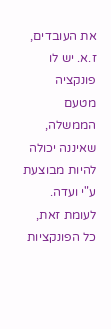את העובדים, ז.א. יש לו פונקציה מטעם הממשלה, שאיננה יכולה להיות מבוצעת ע"י ועדה. לעומת זאת, כל הפונקציות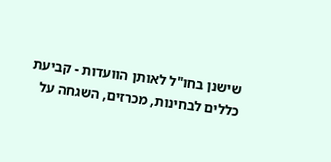שישנן בחו"ל לאותן הוועדות - קביעת כללים לבחינות, מכרזים, השגחה על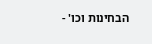הבחינות וכו' -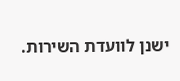ישנן לוועדת השירות.